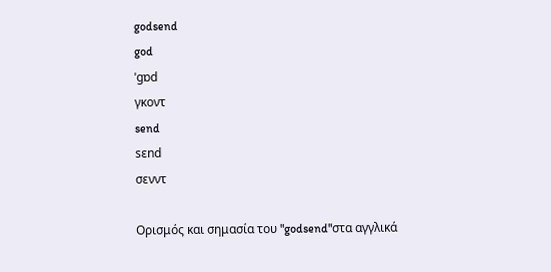godsend
god
ˈgɒd
γκοντ
send
sɛnd
σενντ

Ορισμός και σημασία του "godsend"στα αγγλικά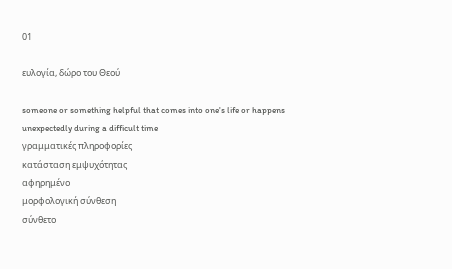01

ευλογία, δώρο του Θεού

someone or something helpful that comes into one's life or happens unexpectedly during a difficult time
γραμματικές πληροφορίες
κατάσταση εμψυχότητας
αφηρημένο
μορφολογική σύνθεση
σύνθετο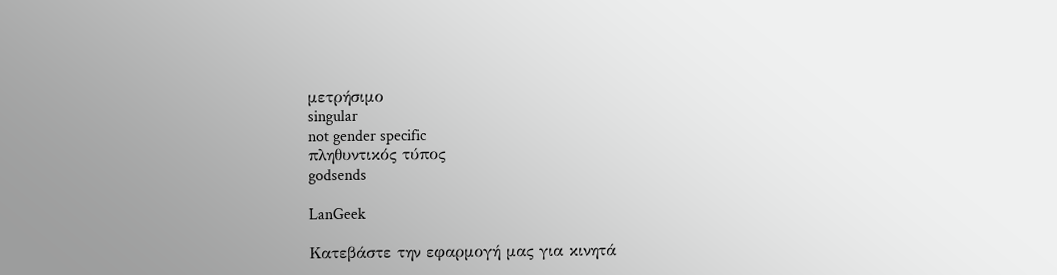μετρήσιμο
singular
not gender specific
πληθυντικός τύπος
godsends

LanGeek

Κατεβάστε την εφαρμογή μας για κινητά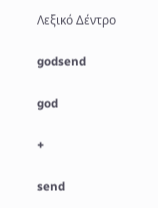Λεξικό Δέντρο

godsend

god

+

send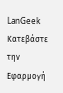LanGeek
Κατεβάστε την Εφαρμογή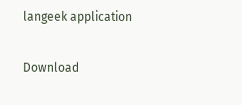langeek application

Download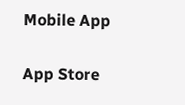Mobile App

App Store